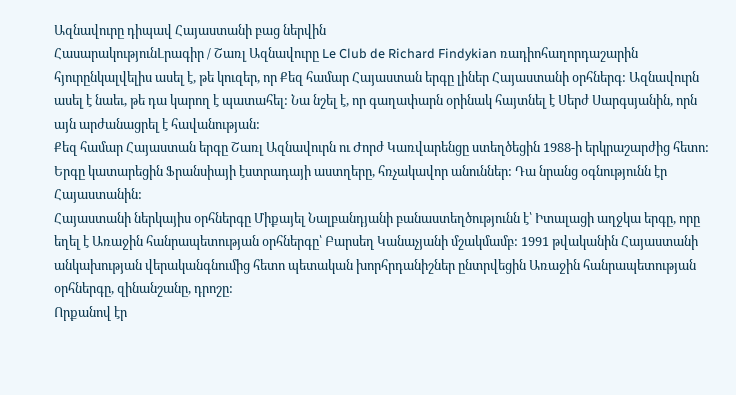Ազնավուրը դիպավ Հայաստանի բաց ներվին
ՀասարակությունԼրագիր / Շառլ Ազնավուրը Le Club de Richard Findykian ռադիոհաղորդաշարին հյուրընկալվելիս ասել է, թե կուզեր, որ Քեզ համար Հայաստան երգը լիներ Հայաստանի օրհներգ: Ազնավուրն ասել է նաեւ, թե դա կարող է պատահել: Նա նշել է, որ գաղափարն օրինակ հայտնել է Սերժ Սարգսյանին, որն այն արժանացրել է հավանության:
Քեզ համար Հայաստան երգը Շառլ Ազնավուրն ու Ժորժ Կառվարենցը ստեղծեցին 1988-ի երկրաշարժից հետո: Երգը կատարեցին Ֆրանսիայի էստրադայի աստղերը, հռչակավոր անուններ: Դա նրանց օգնությունն էր Հայաստանին:
Հայաստանի ներկայիս օրհներգը Միքայել Նալբանդյանի բանաստեղծությունն է՝ Իտալացի աղջկա երգը, որը եղել է Առաջին հանրապետության օրհներգը՝ Բարսեղ Կանաչյանի մշակմամբ: 1991 թվականին Հայաստանի անկախության վերականգնումից հետո պետական խորհրդանիշներ ընտրվեցին Առաջին հանրապետության օրհներգը, զինանշանը, դրոշը:
Որքանով էր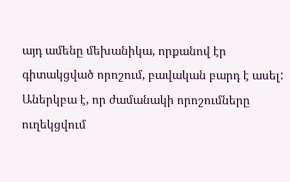այդ ամենը մեխանիկա, որքանով էր գիտակցված որոշում, բավական բարդ է ասել: Աներկբա է, որ ժամանակի որոշումները ուղեկցվում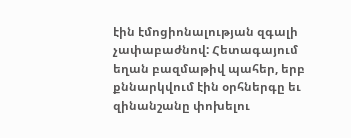էին էմոցիոնալության զգալի չափաբաժնով: Հետագայում եղան բազմաթիվ պահեր, երբ քննարկվում էին օրհներգը եւ զինանշանը փոխելու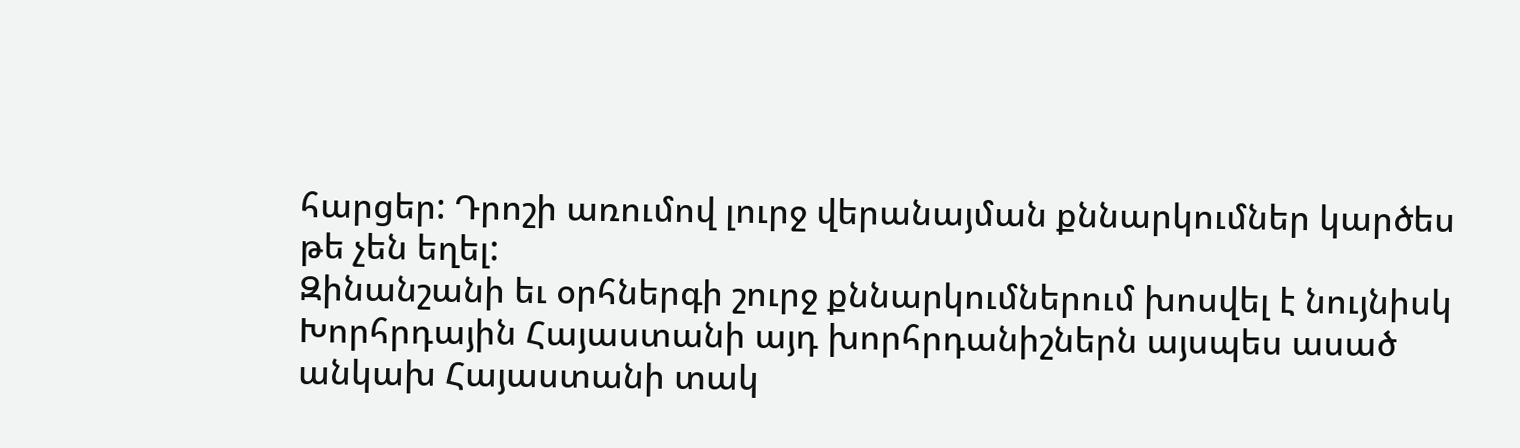հարցեր: Դրոշի առումով լուրջ վերանայման քննարկումներ կարծես թե չեն եղել:
Զինանշանի եւ օրհներգի շուրջ քննարկումներում խոսվել է նույնիսկ Խորհրդային Հայաստանի այդ խորհրդանիշներն այսպես ասած անկախ Հայաստանի տակ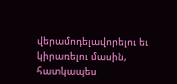վերամոդելավորելու եւ կիրառելու մասին, հատկապես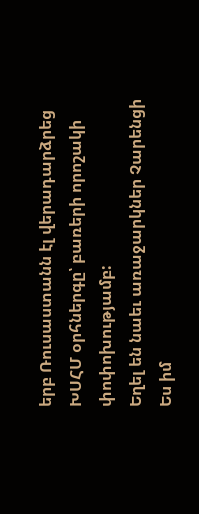երբ Ռուսաստանն էլ վերադարձրեց ԽՍՀՄ օրհներգը՝ բառերի որոշակի փոփոխությամբ:
Եղել են նաեւ առաջարկներ Չարենցի Ես իմ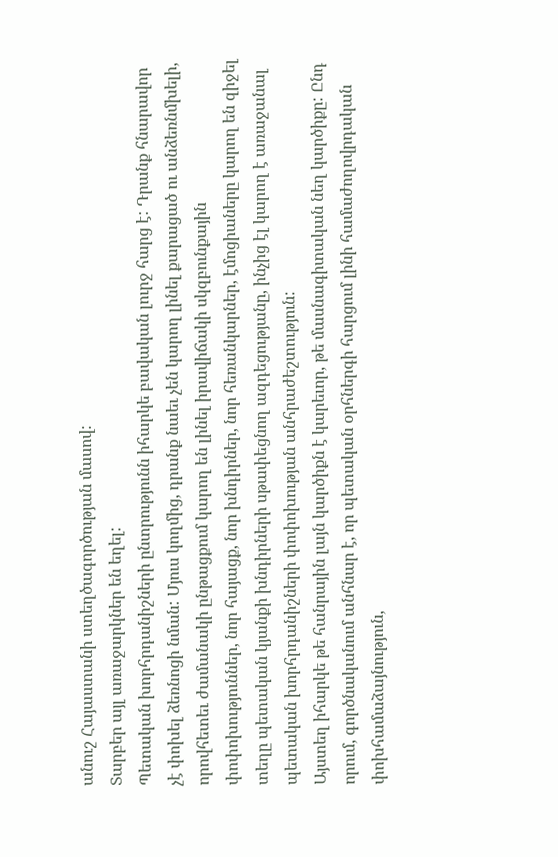անուշ Հայաստանի ստեղծագործության մասով:
Տարբեր այլ առաջարկներ են եղել:
Պետական խորհրդանիշների ընտրությունն իհարկե բավական լուրջ հարց է: Դրանք հնարավոր չէ փոխել ձեռնոցի նման: Մյուս կողմից, դրանք նաեւ չեն կարող լինել քարացած ու անձեռնմխելի, որովհետեւ ժամանակի ընթացքում կարող են լինել իրավիճակի սկզբունքային փոփոխություններ, նոր հայացք, նոր խնդիրներ, նոր հեռանկարներ, էմոցիաները կարող են զիջել տեղը պետական կյանքի խնդիրների սթափեցնող ազդեցությանը, ինչից էլ կարող է առաջանալ պետական խորհրդանիշների փոփոխության անհրաժեշտություն:
Այստեղ իհարկե թե հանրային լայն կարծիքն է կարեւոր, թե մասնագիտական նեղ կարծիքը: Ընդ որում, գործնականում անհնար է, որ պետական օրհներգի հարցում լինի համաժողովրդական փոխհամաձայնություն,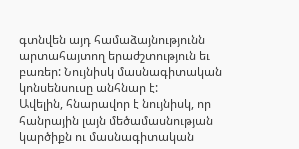գտնվեն այդ համաձայնությունն արտահայտող երաժշտություն եւ բառեր: Նույնիսկ մասնագիտական կոնսենսուսը անհնար է:
Ավելին, հնարավոր է նույնիսկ, որ հանրային լայն մեծամասնության կարծիքն ու մասնագիտական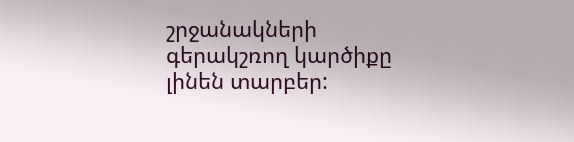շրջանակների գերակշռող կարծիքը լինեն տարբեր: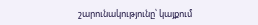շարունակությունը՝ կայքում